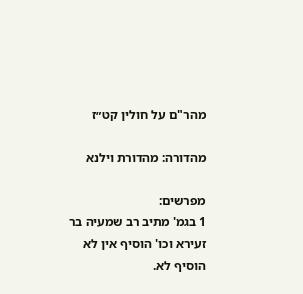מהר"ם על חולין קט״ז

מהדורה: מהדורת וילנא

מפרשים:
1 בגמ' מתיב רב שמעיה בר זעירא וכו' הוסיף אין לא הוסיף לא.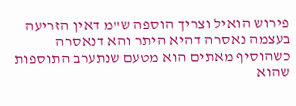פירוש הואיל וצריך הוספה ש"מ דאין הזריעה בעצמה נאסרה דהיא היתר והא דנאסרה כשהוסיף מאתים הוא מטעם שנתערב התוספות שהוא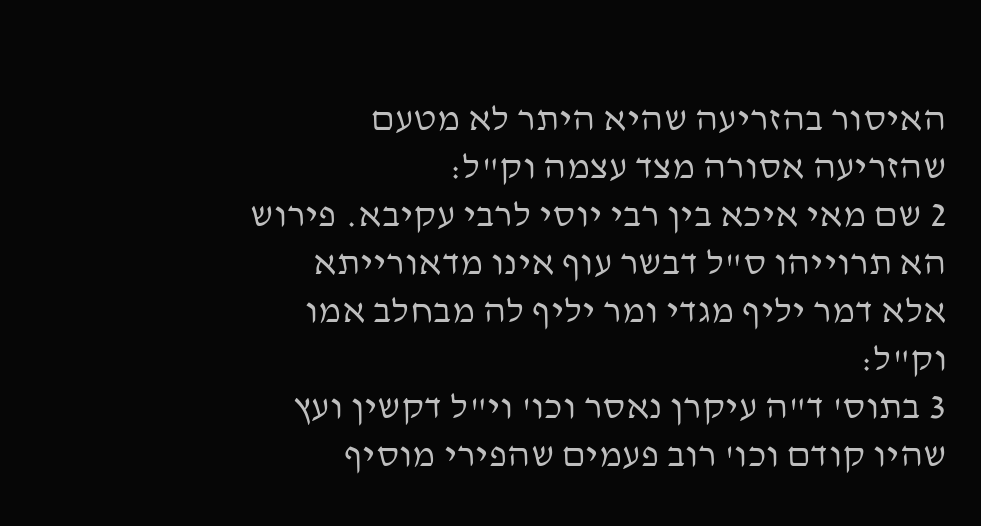האיסור בהזריעה שהיא היתר לא מטעם שהזריעה אסורה מצד עצמה וק"ל:
2 שם מאי איכא בין רבי יוסי לרבי עקיבא. פירוש הא תרוייהו ס"ל דבשר עוף אינו מדאורייתא אלא דמר יליף מגדי ומר יליף לה מבחלב אמו וק"ל:
3 בתוס' ד"ה עיקרן נאסר וכו' וי"ל דקשין ועץ שהיו קודם וכו' רוב פעמים שהפירי מוסיף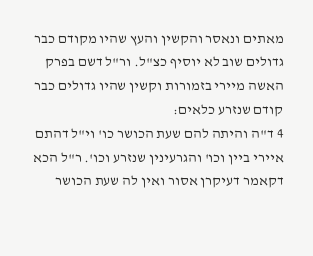מאתים ונאסר והקשין והעץ שהיו מקודם כבר גדולים שוב לא יוסיף כצ"ל. ור"ל דשם בפרק האשה מיירי בזמורות וקשין שהיו גדולים כבר קודם שנזרע כלאים:
4 ד"ה והיתה להם שעת הכושר כו' וי"ל דהתם איירי ביין וכו' והגרעינין שנזרע וכו'. ר"ל הכא דקאמר דעיקרן אסור ואין לה שעת הכושר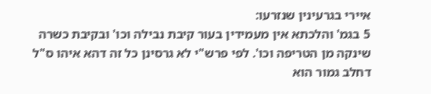איירי בגרעינין שנזרעו:
5 בגמ' והלכתא אין מעמידין בעור קיבת נבילה וכו' ובקיבת כשרה שינקה מן הטריפה וכו'. לפי פרש"י לא גרסינן כל זה דהא איהו ס"ל דחלב גמור הוא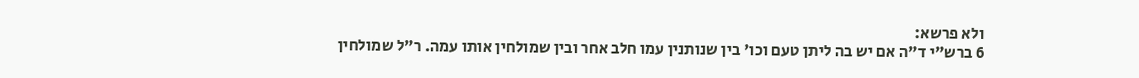ולא פרשא:
6 ברש"י ד"ה אם יש בה ליתן טעם וכו' בין שנותנין עמו חלב אחר ובין שמולחין אותו עמה. ר"ל שמולחין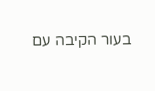בעור הקיבה עם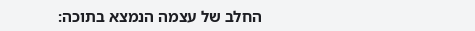החלב של עצמה הנמצא בתוכה: